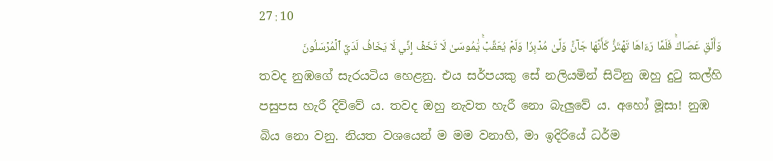27 : 10
وَأَلۡقِ عَصَاكَۚ فَلَمَّا رَءَاهَا تَهۡتَزُّ كَأَنَّهَا جَآنّٞ وَلَّىٰ مُدۡبِرٗا وَلَمۡ يُعَقِّبۡۚ يَٰمُوسَىٰ لَا تَخَفۡ إِنِّي لَا يَخَافُ لَدَيَّ ٱلۡمُرۡسَلُونَ
තවද නුඹගේ සැරයටිය හෙළනු. එය සර්පයකු සේ නලියමින් සිටිනු ඔහු දුටු කල්හි පසුපස හැරී දිව්වේ ය. තවද ඔහු නැවත හැරී නො බැලුවේ ය. අහෝ මූසා! නුඹ බිය නො වනු. නියත වශයෙන් ම මම වනාහි, මා ඉදිරියේ ධර්ම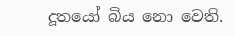දූතයෝ බිය නො වෙති.